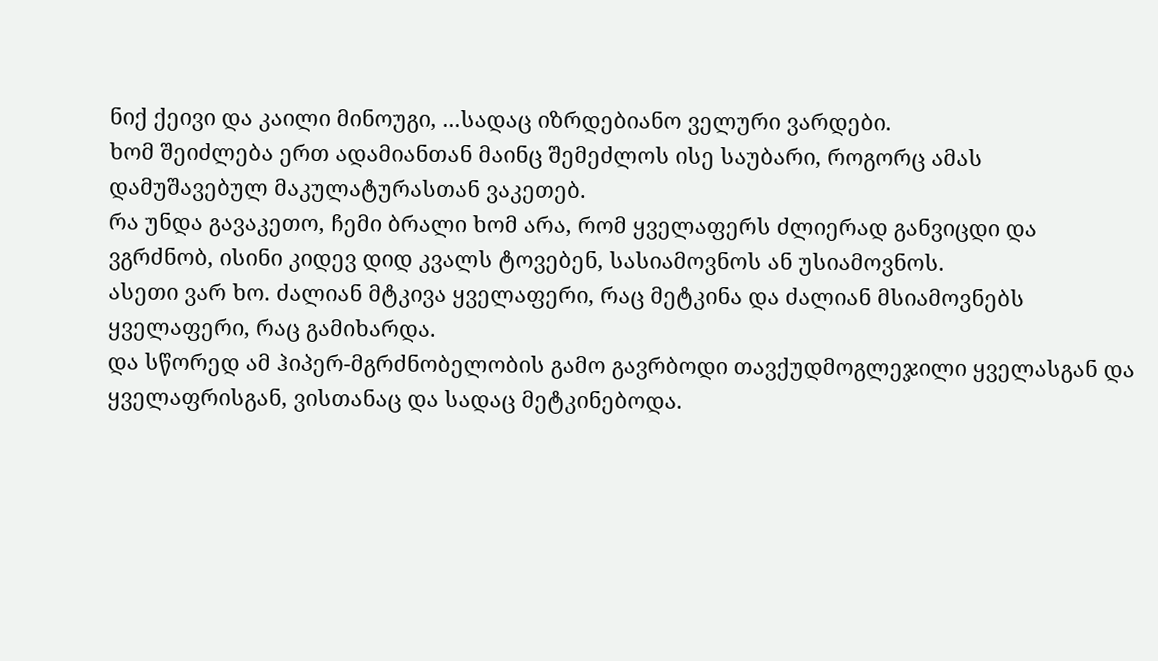ნიქ ქეივი და კაილი მინოუგი, ...სადაც იზრდებიანო ველური ვარდები.
ხომ შეიძლება ერთ ადამიანთან მაინც შემეძლოს ისე საუბარი, როგორც ამას დამუშავებულ მაკულატურასთან ვაკეთებ.
რა უნდა გავაკეთო, ჩემი ბრალი ხომ არა, რომ ყველაფერს ძლიერად განვიცდი და ვგრძნობ, ისინი კიდევ დიდ კვალს ტოვებენ, სასიამოვნოს ან უსიამოვნოს.
ასეთი ვარ ხო. ძალიან მტკივა ყველაფერი, რაც მეტკინა და ძალიან მსიამოვნებს ყველაფერი, რაც გამიხარდა.
და სწორედ ამ ჰიპერ-მგრძნობელობის გამო გავრბოდი თავქუდმოგლეჯილი ყველასგან და ყველაფრისგან, ვისთანაც და სადაც მეტკინებოდა.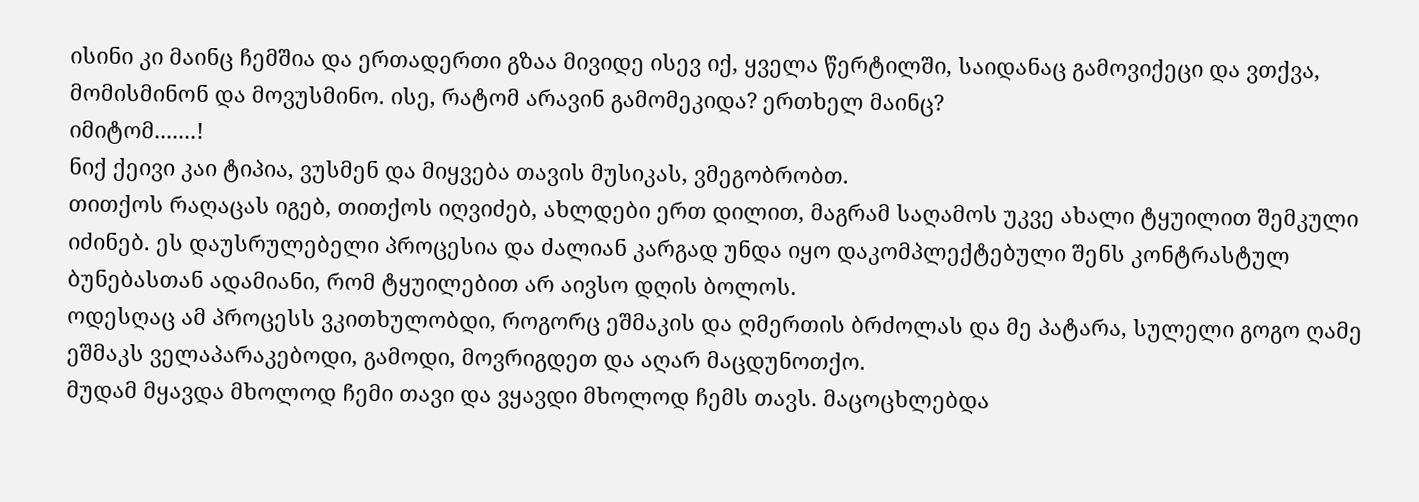ისინი კი მაინც ჩემშია და ერთადერთი გზაა მივიდე ისევ იქ, ყველა წერტილში, საიდანაც გამოვიქეცი და ვთქვა, მომისმინონ და მოვუსმინო. ისე, რატომ არავინ გამომეკიდა? ერთხელ მაინც?
იმიტომ.......!
ნიქ ქეივი კაი ტიპია, ვუსმენ და მიყვება თავის მუსიკას, ვმეგობრობთ.
თითქოს რაღაცას იგებ, თითქოს იღვიძებ, ახლდები ერთ დილით, მაგრამ საღამოს უკვე ახალი ტყუილით შემკული იძინებ. ეს დაუსრულებელი პროცესია და ძალიან კარგად უნდა იყო დაკომპლექტებული შენს კონტრასტულ ბუნებასთან ადამიანი, რომ ტყუილებით არ აივსო დღის ბოლოს.
ოდესღაც ამ პროცესს ვკითხულობდი, როგორც ეშმაკის და ღმერთის ბრძოლას და მე პატარა, სულელი გოგო ღამე ეშმაკს ველაპარაკებოდი, გამოდი, მოვრიგდეთ და აღარ მაცდუნოთქო.
მუდამ მყავდა მხოლოდ ჩემი თავი და ვყავდი მხოლოდ ჩემს თავს. მაცოცხლებდა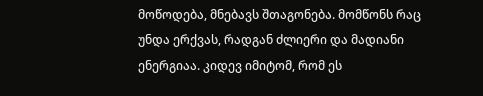მოწოდება, მნებავს შთაგონება. მომწონს რაც უნდა ერქვას, რადგან ძლიერი და მადიანი ენერგიაა. კიდევ იმიტომ, რომ ეს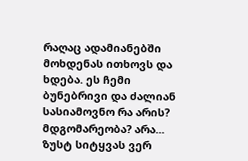რაღაც ადამიანებში მოხდენას ითხოვს და ხდება. ეს ჩემი ბუნებრივი და ძალიან სასიამოვნო რა არის? მდგომარეობა? არა... ზუსტ სიტყვას ვერ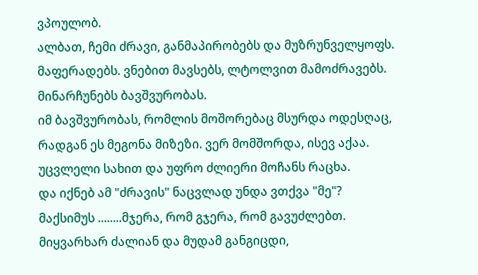ვპოულობ.
ალბათ, ჩემი ძრავი, განმაპირობებს და მუზრუნველყოფს. მაფერადებს. ვნებით მავსებს, ლტოლვით მამოძრავებს. მინარჩუნებს ბავშვურობას.
იმ ბავშვურობას, რომლის მოშორებაც მსურდა ოდესღაც, რადგან ეს მეგონა მიზეზი. ვერ მომშორდა, ისევ აქაა. უცვლელი სახით და უფრო ძლიერი მოჩანს რაცხა.
და იქნებ ამ "ძრავის" ნაცვლად უნდა ვთქვა "მე"?
მაქსიმუს ........მჯერა, რომ გჯერა, რომ გავუძლებთ. მიყვარხარ ძალიან და მუდამ განგიცდი,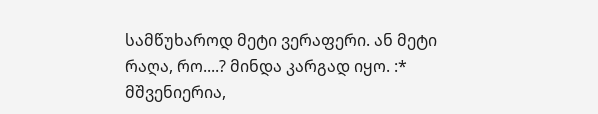სამწუხაროდ მეტი ვერაფერი. ან მეტი რაღა, რო....? მინდა კარგად იყო. :*
მშვენიერია,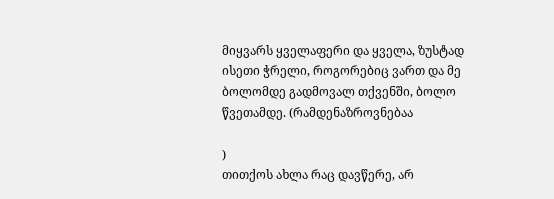მიყვარს ყველაფერი და ყველა, ზუსტად ისეთი ჭრელი, როგორებიც ვართ და მე ბოლომდე გადმოვალ თქვენში, ბოლო წვეთამდე. (რამდენაზროვნებაა

)
თითქოს ახლა რაც დავწერე, არ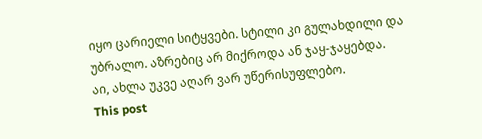იყო ცარიელი სიტყვები. სტილი კი გულახდილი და უბრალო. აზრებიც არ მიქროდა ან ჯაყ-ჯაყებდა.
აი, ახლა უკვე აღარ ვარ უწერისუფლებო.
This post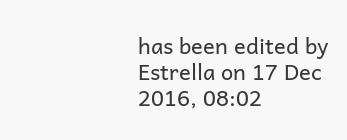has been edited by Estrella on 17 Dec 2016, 08:02